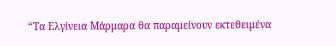“Τα Ελγίνεια Μάρμαρα θα παραμείνουν εκτεθειμένα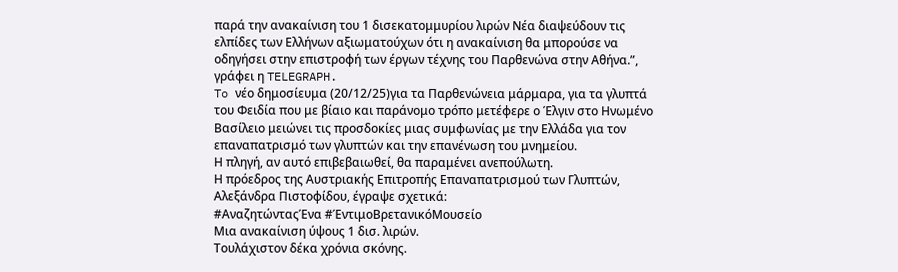παρά την ανακαίνιση του 1 δισεκατομμυρίου λιρών Νέα διαψεύδουν τις ελπίδες των Ελλήνων αξιωματούχων ότι η ανακαίνιση θα μπορούσε να οδηγήσει στην επιστροφή των έργων τέχνης του Παρθενώνα στην Αθήνα.”, γράφει η TELEGRAPH.
To νέο δημοσίευμα (20/12/25)για τα Παρθενώνεια μάρμαρα, για τα γλυπτά του Φειδία που με βίαιο και παράνομο τρόπο μετέφερε ο Έλγιν στο Ηνωμένο Βασίλειο μειώνει τις προσδοκίες μιας συμφωνίας με την Ελλάδα για τον επαναπατρισμό των γλυπτών και την επανένωση του μνημείου.
Η πληγή, αν αυτό επιβεβαιωθεί, θα παραμένει ανεπούλωτη.
Η πρόεδρος της Αυστριακής Επιτροπής Επαναπατρισμού των Γλυπτών, Αλεξάνδρα Πιστοφίδου, έγραψε σχετικά:
#ΑναζητώνταςΈνα #ΈντιμοΒρετανικόΜουσείο
Μια ανακαίνιση ύψους 1 δισ. λιρών.
Τουλάχιστον δέκα χρόνια σκόνης.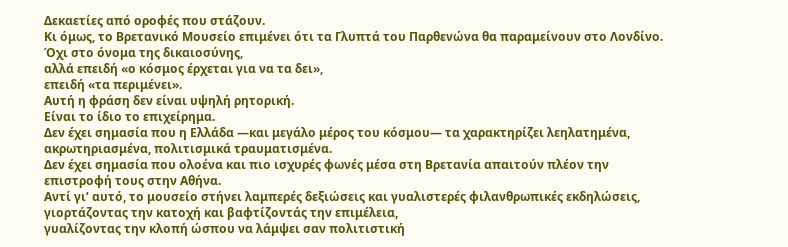Δεκαετίες από οροφές που στάζουν.
Κι όμως, το Βρετανικό Μουσείο επιμένει ότι τα Γλυπτά του Παρθενώνα θα παραμείνουν στο Λονδίνο.
Όχι στο όνομα της δικαιοσύνης,
αλλά επειδή «ο κόσμος έρχεται για να τα δει»,
επειδή «τα περιμένει».
Αυτή η φράση δεν είναι υψηλή ρητορική.
Είναι το ίδιο το επιχείρημα.
Δεν έχει σημασία που η Ελλάδα —και μεγάλο μέρος του κόσμου— τα χαρακτηρίζει λεηλατημένα, ακρωτηριασμένα, πολιτισμικά τραυματισμένα.
Δεν έχει σημασία που ολοένα και πιο ισχυρές φωνές μέσα στη Βρετανία απαιτούν πλέον την επιστροφή τους στην Αθήνα.
Αντί γι’ αυτό, το μουσείο στήνει λαμπερές δεξιώσεις και γυαλιστερές φιλανθρωπικές εκδηλώσεις,
γιορτάζοντας την κατοχή και βαφτίζοντάς την επιμέλεια,
γυαλίζοντας την κλοπή ώσπου να λάμψει σαν πολιτιστική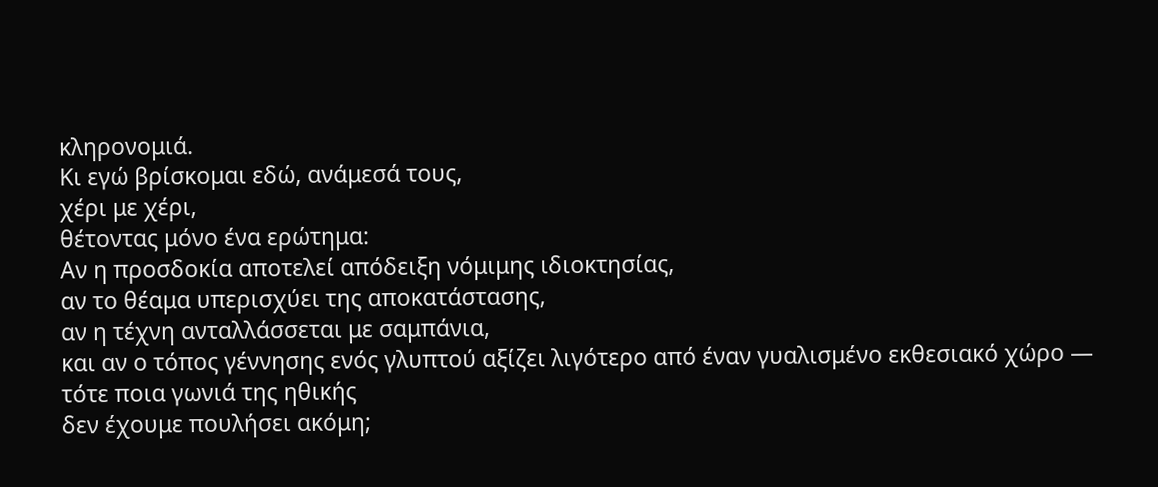κληρονομιά.
Κι εγώ βρίσκομαι εδώ, ανάμεσά τους,
χέρι με χέρι,
θέτοντας μόνο ένα ερώτημα:
Αν η προσδοκία αποτελεί απόδειξη νόμιμης ιδιοκτησίας,
αν το θέαμα υπερισχύει της αποκατάστασης,
αν η τέχνη ανταλλάσσεται με σαμπάνια,
και αν ο τόπος γέννησης ενός γλυπτού αξίζει λιγότερο από έναν γυαλισμένο εκθεσιακό χώρο —
τότε ποια γωνιά της ηθικής
δεν έχουμε πουλήσει ακόμη;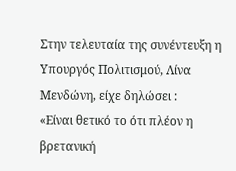Στην τελευταία της συνέντευξη η Υπουργός Πολιτισμού, Λίνα Μενδώνη, είχε δηλώσει :
«Είναι θετικό το ότι πλέον η βρετανική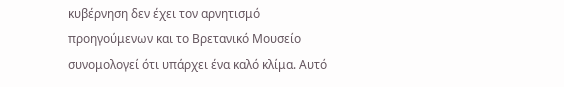κυβέρνηση δεν έχει τον αρνητισμό προηγούμενων και το Βρετανικό Μουσείο συνομολογεί ότι υπάρχει ένα καλό κλίμα. Αυτό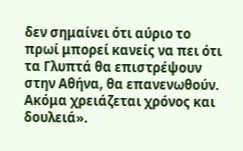δεν σημαίνει ότι αύριο το πρωί μπορεί κανείς να πει ότι τα Γλυπτά θα επιστρέψουν στην Αθήνα, θα επανενωθούν. Ακόμα χρειάζεται χρόνος και δουλειά».